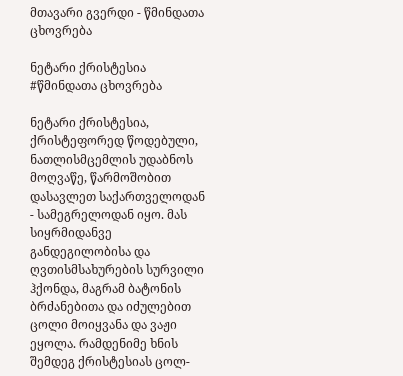მთავარი გვერდი - წმინდათა ცხოვრება

ნეტარი ქრისტესია
#წმინდათა ცხოვრება

ნეტარი ქრისტესია, ქრისტეფორედ წოდებული, ნათლისმცემლის უდაბნოს მოღვაწე, წარმოშობით დასავლეთ საქართველოდან - სამეგრელოდან იყო. მას სიყრმიდანვე განდეგილობისა და ღვთისმსახურების სურვილი ჰქონდა, მაგრამ ბატონის ბრძანებითა და იძულებით ცოლი მოიყვანა და ვაჟი ეყოლა. რამდენიმე ხნის შემდეგ ქრისტესიას ცოლ-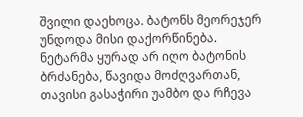შვილი დაეხოცა. ბატონს მეორეჯერ უნდოდა მისი დაქორწინება. ნეტარმა ყურად არ იღო ბატონის ბრძანება, წავიდა მოძღვართან, თავისი გასაჭირი უამბო და რჩევა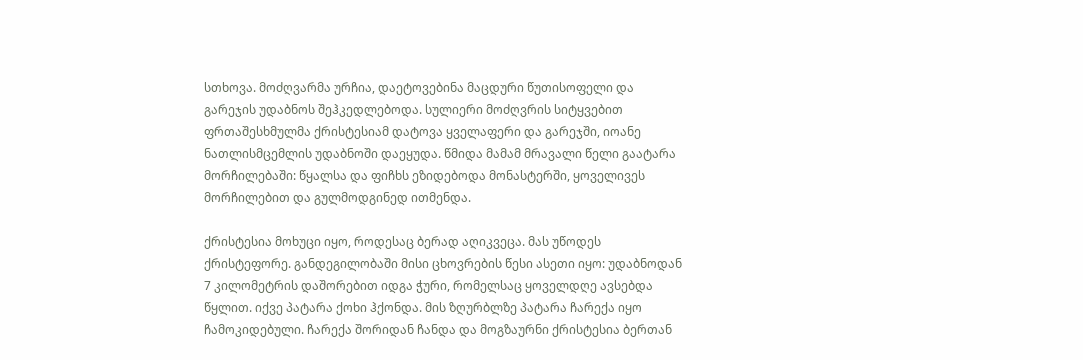სთხოვა. მოძღვარმა ურჩია, დაეტოვებინა მაცდური წუთისოფელი და გარეჯის უდაბნოს შეჰკედლებოდა. სულიერი მოძღვრის სიტყვებით ფრთაშესხმულმა ქრისტესიამ დატოვა ყველაფერი და გარეჯში, იოანე ნათლისმცემლის უდაბნოში დაეყუდა. წმიდა მამამ მრავალი წელი გაატარა მორჩილებაში: წყალსა და ფიჩხს ეზიდებოდა მონასტერში, ყოველივეს მორჩილებით და გულმოდგინედ ითმენდა.

ქრისტესია მოხუცი იყო, როდესაც ბერად აღიკვეცა. მას უწოდეს ქრისტეფორე. განდეგილობაში მისი ცხოვრების წესი ასეთი იყო: უდაბნოდან 7 კილომეტრის დაშორებით იდგა ჭური, რომელსაც ყოველდღე ავსებდა წყლით. იქვე პატარა ქოხი ჰქონდა. მის ზღურბლზე პატარა ჩარექა იყო ჩამოკიდებული. ჩარექა შორიდან ჩანდა და მოგზაურნი ქრისტესია ბერთან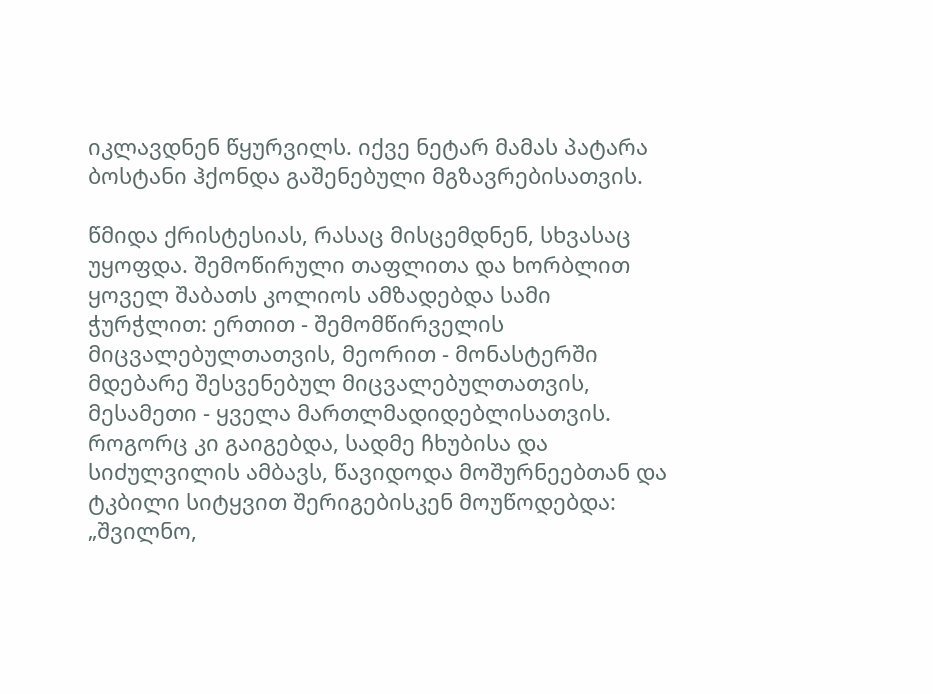იკლავდნენ წყურვილს. იქვე ნეტარ მამას პატარა ბოსტანი ჰქონდა გაშენებული მგზავრებისათვის.

წმიდა ქრისტესიას, რასაც მისცემდნენ, სხვასაც უყოფდა. შემოწირული თაფლითა და ხორბლით ყოველ შაბათს კოლიოს ამზადებდა სამი ჭურჭლით: ერთით - შემომწირველის მიცვალებულთათვის, მეორით - მონასტერში მდებარე შესვენებულ მიცვალებულთათვის, მესამეთი - ყველა მართლმადიდებლისათვის. როგორც კი გაიგებდა, სადმე ჩხუბისა და სიძულვილის ამბავს, წავიდოდა მოშურნეებთან და ტკბილი სიტყვით შერიგებისკენ მოუწოდებდა: „შვილნო,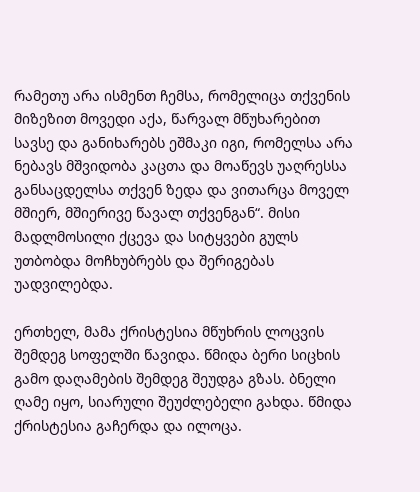რამეთუ არა ისმენთ ჩემსა, რომელიცა თქვენის მიზეზით მოვედი აქა, წარვალ მწუხარებით სავსე და განიხარებს ეშმაკი იგი, რომელსა არა ნებავს მშვიდობა კაცთა და მოაწევს უაღრესსა განსაცდელსა თქვენ ზედა და ვითარცა მოველ მშიერ, მშიერივე წავალ თქვენგან“. მისი მადლმოსილი ქცევა და სიტყვები გულს უთბობდა მოჩხუბრებს და შერიგებას უადვილებდა.

ერთხელ, მამა ქრისტესია მწუხრის ლოცვის შემდეგ სოფელში წავიდა. წმიდა ბერი სიცხის გამო დაღამების შემდეგ შეუდგა გზას. ბნელი ღამე იყო, სიარული შეუძლებელი გახდა. წმიდა ქრისტესია გაჩერდა და ილოცა.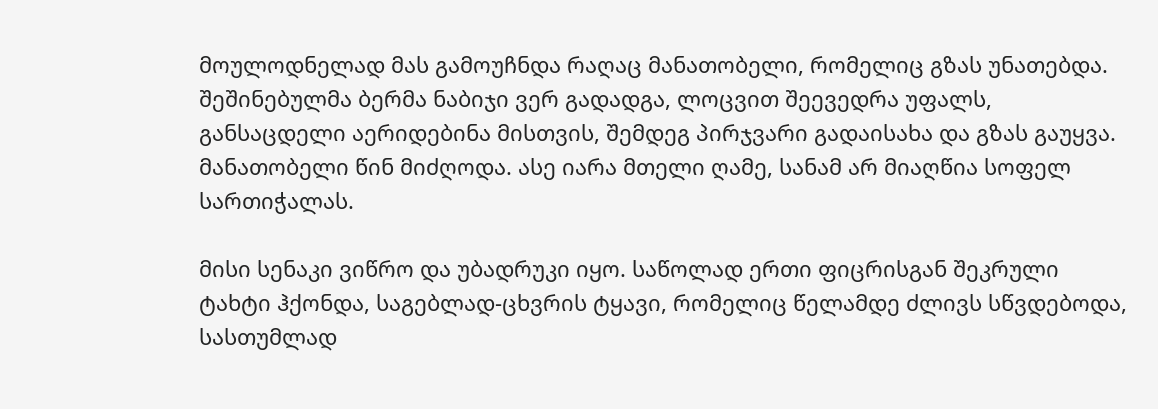მოულოდნელად მას გამოუჩნდა რაღაც მანათობელი, რომელიც გზას უნათებდა. შეშინებულმა ბერმა ნაბიჯი ვერ გადადგა, ლოცვით შეევედრა უფალს, განსაცდელი აერიდებინა მისთვის, შემდეგ პირჯვარი გადაისახა და გზას გაუყვა. მანათობელი წინ მიძღოდა. ასე იარა მთელი ღამე, სანამ არ მიაღწია სოფელ სართიჭალას.

მისი სენაკი ვიწრო და უბადრუკი იყო. საწოლად ერთი ფიცრისგან შეკრული ტახტი ჰქონდა, საგებლად-ცხვრის ტყავი, რომელიც წელამდე ძლივს სწვდებოდა, სასთუმლად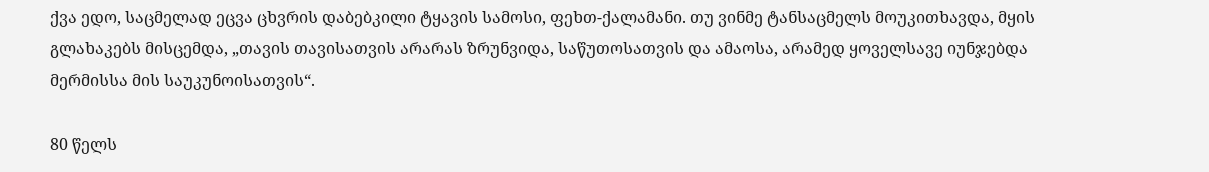ქვა ედო, საცმელად ეცვა ცხვრის დაბებკილი ტყავის სამოსი, ფეხთ-ქალამანი. თუ ვინმე ტანსაცმელს მოუკითხავდა, მყის გლახაკებს მისცემდა, „თავის თავისათვის არარას ზრუნვიდა, საწუთოსათვის და ამაოსა, არამედ ყოველსავე იუნჯებდა მერმისსა მის საუკუნოისათვის“.

80 წელს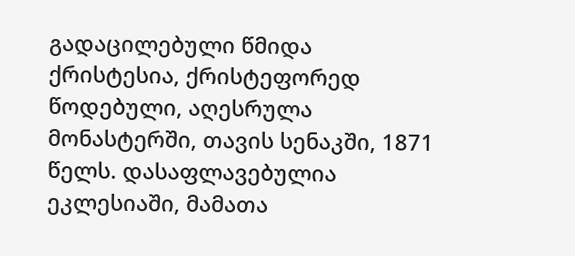გადაცილებული წმიდა ქრისტესია, ქრისტეფორედ წოდებული, აღესრულა მონასტერში, თავის სენაკში, 1871 წელს. დასაფლავებულია ეკლესიაში, მამათა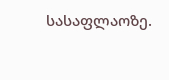სასაფლაოზე.